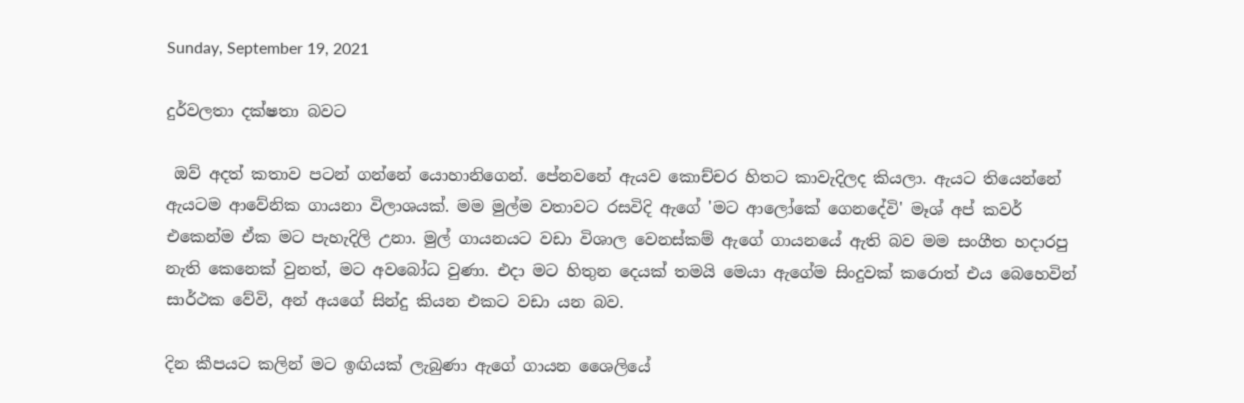Sunday, September 19, 2021

දුර්වලතා දක්ෂතා බවට

 ඔව් අදත් කතාව පටන් ගන්නේ යොහානිගෙන්. පේනවනේ ඇයව කොච්චර හිතට කාවැදිලද කියලා. ඇයට තියෙන්නේ ඇයටම ආවේනික ගායනා විලාශයක්. මම මුල්ම වතාවට රසවිදි ඇගේ 'මට ආලෝකේ ගෙනදේවි' මෑශ් අප් කවර් එකෙන්ම ඒක මට පැහැදිලි උනා. මුල් ගායනයට වඩා විශාල වෙනස්කම් ඇගේ ගායනයේ ඇති බව මම සංගීත හදාරපු නැති කෙනෙක් වුනත්, මට අවබෝධ වුණා. එදා මට හිතුන දෙයක් තමයි මෙයා ඇගේම සිංදුවක් කරොත් එය බෙහෙවින් සාර්ථක වේවි, අන් අයගේ සින්දු කියන එකට වඩා ‍යන බව.

දින කීපයට කලින් මට ඉඟියක් ලැබුණා ඇගේ ගායන ශෛලියේ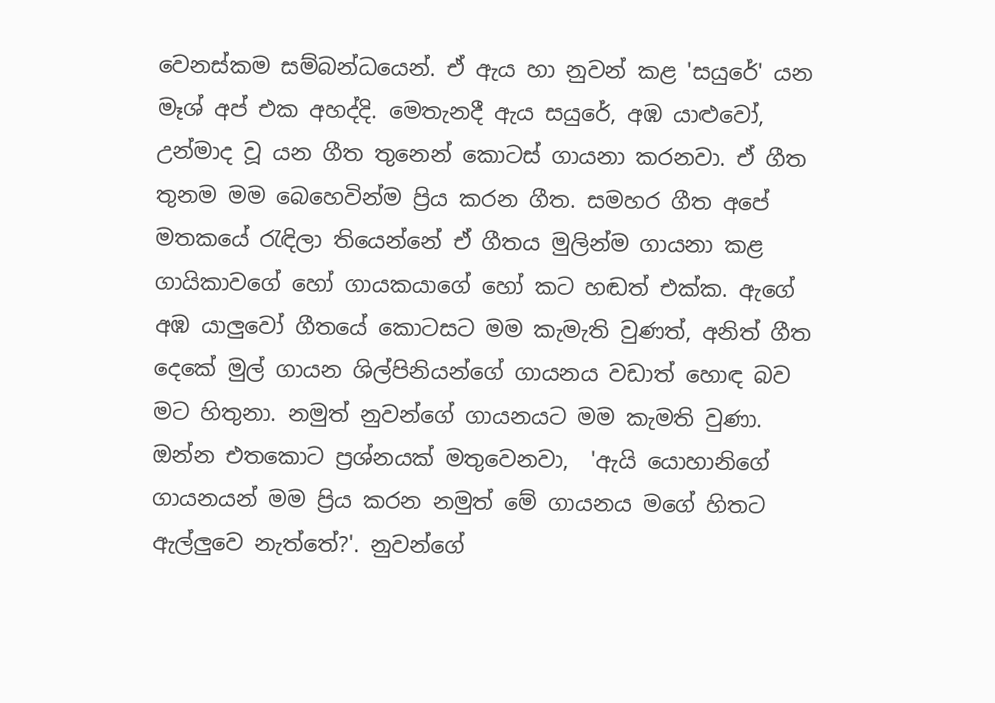වෙනස්කම සම්බන්ධයෙන්. ඒ ඇය හා නුවන් කළ 'සයුරේ' යන මෑශ් අප් එක අහද්දි. මෙතැනදී ඇය සයුරේ, අඹ යාළුවෝ, උන්මාද වූ යන ගීත තුනෙන් කොටස් ගායනා කරනවා. ඒ ගීත තුනම මම බෙහෙවින්ම ප්‍රිය කරන ගීත. සමහර ගීත අපේ මතකයේ රැඳිලා තියෙන්නේ ඒ ගීතය මුලින්ම ගායනා කළ ගායිකාවගේ හෝ ගායකයාගේ හෝ කට හඬත් එක්ක. ඇගේ අඹ යාලුවෝ ගීතයේ කොටසට මම කැමැති වුණත්, අනිත් ගීත දෙකේ මුල් ගායන ශිල්පිනියන්ගේ ගායනය වඩාත් හොඳ බව මට හිතුනා. නමුත් නුවන්ගේ ගායනයට මම කැමති වුණා. ඔන්න එතකොට ප්‍රශ්නයක් මතුවෙනවා,  'ඇයි යොහානිගේ ගායනයන් මම ප්‍රිය කරන නමුත් මේ ගායනය මගේ හිතට ඇල්ලුවෙ නැත්තේ?'. නුවන්ගේ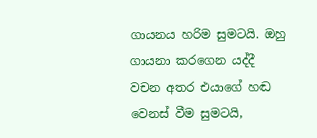ගායනය හරිම සුමටයි. ඔහු ගායනා කරගෙන යද්දී වචන අතර එයාගේ හඬ වෙනස් වීම සුමටයි,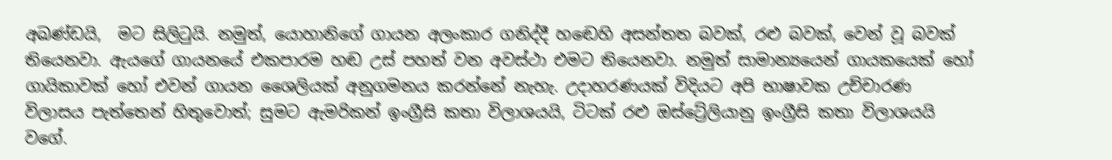අඛණ්ඩයි,  මට සිලිටුයි. නමුත්, යොහානිගේ ගායන අලංකාර ගනිද්දී හඬෙහි අසන්තත බවක්, රළු බවක්, වෙන් වූ බවක් තියෙනවා. ඇයගේ ගායනයේ එකපාරම හඬ උස් පහත් වන අවස්ථා එමට තියෙනවා. නමුත් සාමාන්‍යයෙන් ගායකයෙක් හෝ ගායිකාවක් හෝ එවන් ගායන ශෛලියක් අනුගමනය කරන්නේ නැහැ. උදාහරණයක් විදියට අපි භාෂාවක උච්චාරණ විලාසය පැත්තෙන් හිතුවොත්; සුමට ඇමරිකන් ඉංග්‍රීසි කතා විලාශයයි, ටිටක් රළු ඔස්ට්‍රේලියානු ඉංග්‍රීසි කතා විලාශයයි වගේ.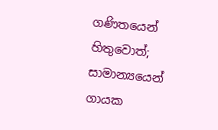ගණිතයෙන් හිතුවොත්; සාමාන්‍යයෙන් ගායක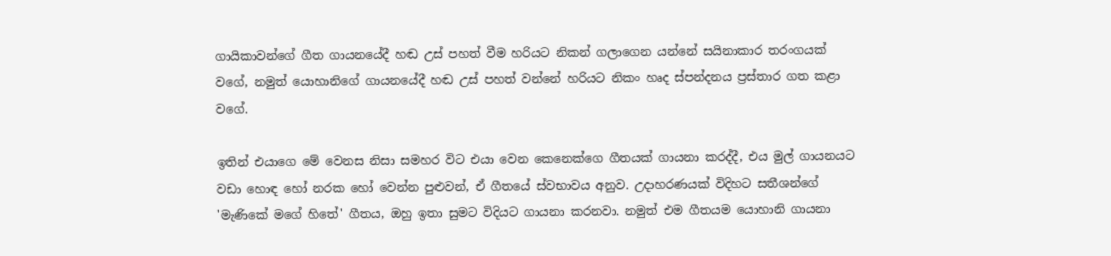ගායිකාවන්ගේ ගීත ගායනයේදී හඬ උස් පහත් වීම හරියට නිකන් ගලාගෙන යන්නේ සයිනාකාර තරංගයක් වගේ, නමුත් යොහානිගේ ගායනයේදී හඬ උස් පහත් වන්නේ හරියට නිකං හෘද ස්පන්දනය ප්‍රස්තාර ගත කළා වගේ.

ඉතින් එයාගෙ මේ වෙනස නිසා සමහර විට එයා වෙන කෙනෙක්ගෙ ගීතයක් ගායනා කරද්දී, එය මුල් ගායනයට වඩා හොඳ හෝ නරක හෝ වෙන්න පුළුවන්, ඒ ගීතයේ ස්වභාවය අනුව. උදාහරණයක් විදිහට සතීශන්ගේ 'මැණිකේ මගේ හිතේ' ගීතය, ඔහු ඉතා සුමට විදියට ගායනා කරනවා. නමුත් එම ගීතයම යොහානි ගායනා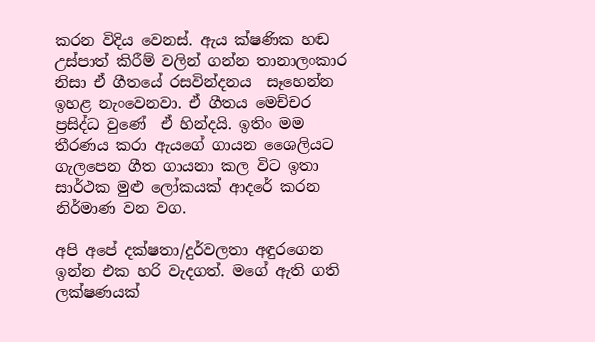කරන විදිය වෙනස්. ඇය ක්ෂණික හඬ උස්පාත් කිරීම් වලින් ගන්න තානාලංකාර නිසා ඒ ගීතයේ රසවින්දනය  සෑහෙන්න ඉහළ නැංවෙනවා. ඒ ගීතය මෙච්චර ප්‍රසිද්ධ වුණේ  ඒ හින්දයි. ඉතිං මම තීරණය කරා ඇයගේ ගායන ශෛලියට ගැලපෙන ගීත ගායනා කල විට ඉතා සාර්ථක මුළු ලෝකයක් ආදරේ කරන නිර්මාණ වන වග.

අපි අපේ දක්ෂතා/දුර්වලතා අඳුරගෙන ඉන්න එක හරි වැදගත්. මගේ ඇති ගති ලක්ෂණයක්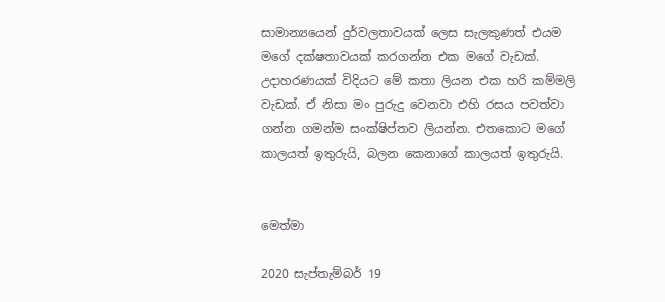සාමාන්‍යයෙන් දුර්වලතාවයක් ලෙස සැලකුණත් එයම මගේ දක්ෂතාවයක් කරගන්න එක මගේ වැඩක්. උදාහරණයක් විදියට මේ කතා ලියන එක හරි කම්මලි වැඩක්. ඒ නිසා මං පුරුදු වෙනවා එහි රසය පවත්වා ගන්න ගමන්ම සංක්ෂිප්තව ලියන්න. එතකොට මගේ කාලයත් ඉතුරුයි, බලන කෙනාගේ කාලයත් ඉතුරුයි.


මෙත්මා

2020 සැප්තැම්බර් 19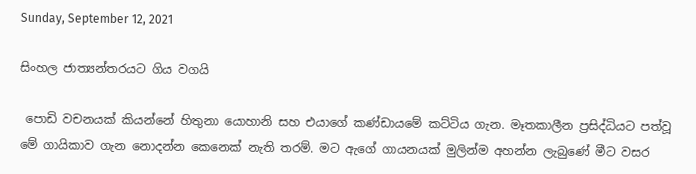Sunday, September 12, 2021

සිංහල ජාත්‍යන්තරයට ගිය වගයි

 පොඩි වචනයක් කියන්නේ හිතුනා යොහානි සහ එයාගේ කණ්ඩායමේ කට්ටිය ගැන. මෑතකාලීන ප්‍රසිද්ධියට පත්වූ මේ ගායිකාව ගැන නොදන්න කෙනෙක් නැති තරම්. මට ඇගේ ගායනයක් මුලින්ම අහන්න ලැබුණේ මීට වසර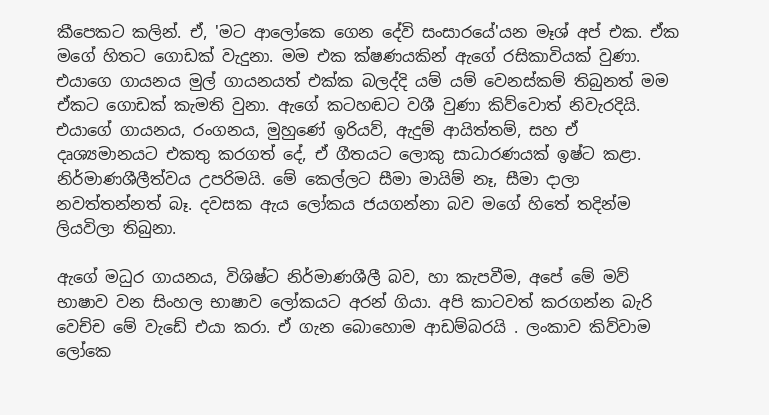කීපෙකට කලින්. ඒ, 'මට ආලෝකෙ ගෙන දේවි සංසාරයේ'යන මෑශ් අප් එක. ඒක මගේ හිතට ගොඩක් වැදුනා. මම එක ක්ෂණයකින් ඇගේ රසිකාවියක් වුණා. එයාගෙ ගායනය මුල් ගායනයත් එක්ක බලද්දි යම් යම් වෙනස්කම් තිබුනත් මම ඒකට ගොඩක් කැමති වුනා. ඇගේ කටහඬට වශී වුණා කිව්වොත් නිවැරදියි.  එයාගේ ගායනය, රංගනය, මුහුණේ ඉරියව්, ඇදුම් ආයිත්තම්, සහ ඒ දෘශ්‍යමානයට එකතු කරගත් දේ, ඒ ගීතයට ලොකු සාධාරණයක් ඉෂ්ට කළා. නිර්මාණශීලීත්වය උපරිමයි. මේ කෙල්ලට සීමා මායිම් නෑ, සීමා දාලා නවත්තන්නත් බෑ. දවසක ඇය ලෝකය ජයගන්නා බව මගේ හිතේ තදින්ම ලියවිලා තිබුනා.

ඇගේ මධුර ගායනය, විශිෂ්ට නිර්මාණශීලී බව, හා කැපවීම, අපේ මේ මව් භාෂාව වන සිංහල භාෂාව ලෝකයට අරන් ගියා. අපි කාටවත් කරගන්න බැරි වෙච්ච මේ වැඩේ එයා කරා. ඒ ගැන බොහොම ආඩම්බරයි . ලංකාව කිව්වාම ලෝකෙ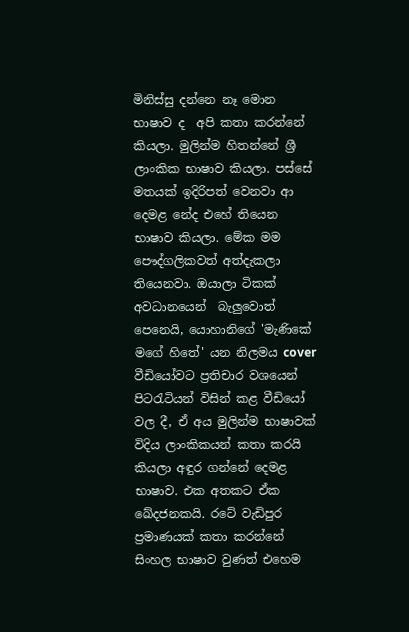මිනිස්සු දන්නෙ නෑ මොන භාෂාව ද  අපි කතා කරන්නේ කියලා. මුලින්ම හිතන්නේ ශ්‍රී ලාංකික භාෂාව කියලා. පස්සේ මතයක් ඉදිරිපත් වෙනවා ආ දෙමළ නේද එහේ තියෙන භාෂාව කියලා. මේක මම පෞද්ගලිකවත් අත්දැකලා තියෙනවා. ඔයාලා ටිකක් අවධානයෙන්  බැලුවොත් පෙනෙයි, යොහානිගේ 'මැණිකේ මගේ හිතේ' යන නිලමය cover වීඩියෝවට ප්‍රතිචාර වශයෙන් පිටරැටියන් විසින් කළ වීඩියෝ වල දී, ඒ අය මුලින්ම භාෂාවක් විදිය ලාංකිකයන් කතා කරයි කියලා අඳුර ගන්නේ දෙමළ භාෂාව. එක අතකට ඒක ඛේදජනකයි. රටේ වැඩිපුර ප්‍රමාණයක් කතා කරන්නේ සිංහල භාෂාව වුණත් එහෙම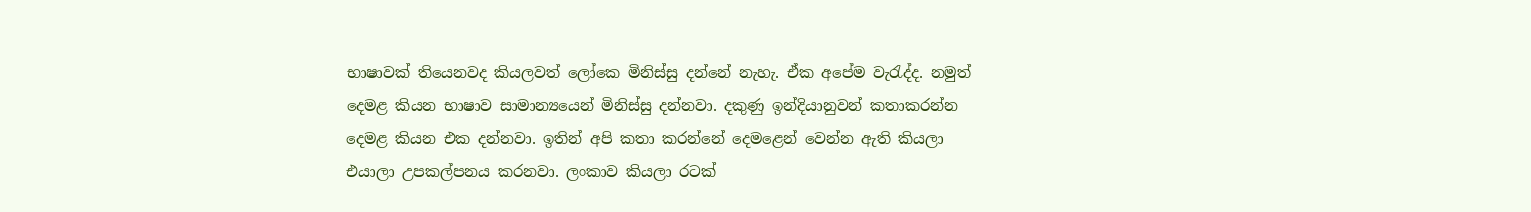භාෂාවක් තියෙනවද කියලවත් ලෝකෙ මිනිස්සු දන්නේ නැහැ. ඒක අපේම වැරැද්ද. නමුත් දෙමළ කියන භාෂාව සාමාන්‍යයෙන් මිනිස්සු දන්නවා. දකුණු ඉන්දියානුවන් කතාකරන්න දෙමළ කියන එක දන්නවා. ඉතින් අපි කතා කරන්නේ දෙමළෙන් වෙන්න ඇති කියලා එයාලා උපකල්පනය කරනවා. ලංකාව කියලා රටක්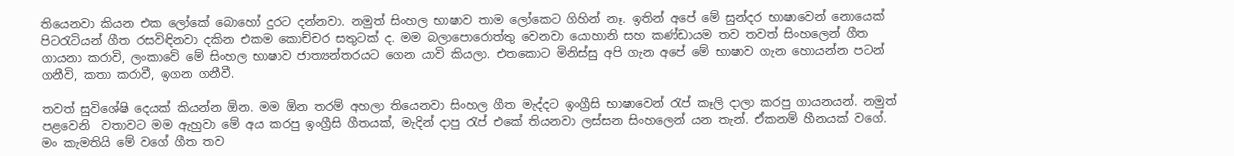තියෙනවා කියන එක ලෝකේ බොහෝ දුරට දන්නවා. නමුත් සිංහල භාෂාව තාම ලෝකෙට ගිහින් නෑ. ඉතින් අපේ මේ සුන්දර භාෂාවෙන් නොයෙක් පිටරැටියන් ගීත රසවිඳිනවා දකින එකම කොච්චර සතුටක් ද. මම බලාපොරොත්තු වෙනවා යොහානි සහ කණ්ඩායම තව තවත් සිංහලෙන් ගීත ගායනා කරාවි, ලංකාවේ මේ සිංහල භාෂාව ජාත්‍යන්තරයට ගෙන යාවි කියලා. එතකොට මිනිස්සු අපි ගැන අපේ මේ භාෂාව ගැන හොයන්න පටන් ගනීවි, කතා කරාවී, ඉගන ගනීවී.

තවත් සුවිශේෂි දෙයක් කියන්න ඕන. මම ඕන තරම් අහලා තියෙනවා සිංහල ගීත මැද්දට ඉංග්‍රීසි භාෂාවෙන් රැප් කෑලි දාලා කරපු ගායනයන්. නමුත් පළවෙනි  වතාවට මම ඇහුවා මේ අය කරපු ඉංග්‍රීසි ගීතයක්, මැදින් දාපු රැප් එකේ තියනවා ලස්සන සිංහලෙන් යන තැන්. ඒකනම් හීනයක් වගේ. මං කැමතියි මේ වගේ ගීත තව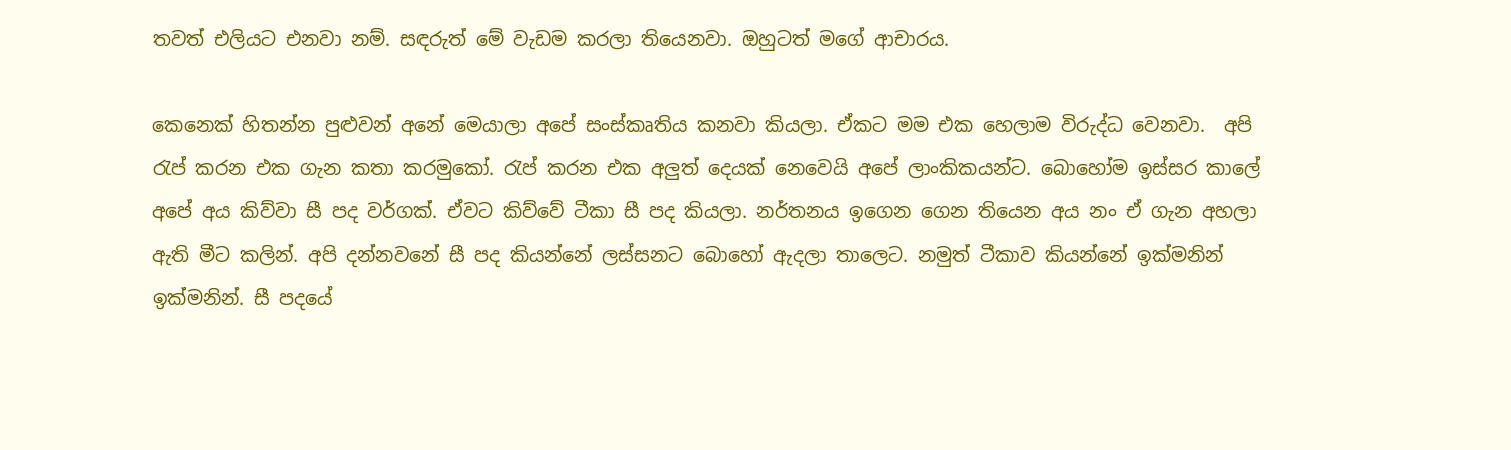තවත් එලියට එනවා නම්. සඳරුත් මේ වැඩම කරලා තියෙනවා. ඔහුටත් මගේ ආචාරය.

කෙනෙක් හිතන්න පුළුවන් අනේ මෙයාලා අපේ සංස්කෘතිය කනවා කියලා. ඒකට මම එක හෙලාම විරුද්ධ වෙනවා.  අපි රැප් කරන එක ගැන කතා කරමුකෝ. රැප් කරන එක අලුත් දෙයක් නෙවෙයි අපේ ලාංකිකයන්ට. බොහෝම ඉස්සර කාලේ අපේ අය කිව්වා සී පද වර්ගක්. ඒවට කිව්වේ ටීකා සී පද කියලා. නර්තනය ඉගෙන ගෙන තියෙන අය නං ඒ ගැන අහලා ඇති මීට කලින්. අපි දන්නවනේ සී පද කියන්නේ ලස්සනට බොහෝ ඇදලා තාලෙට. නමුත් ටීකාව කියන්නේ ඉක්මනින් ඉක්මනින්. සී පදයේ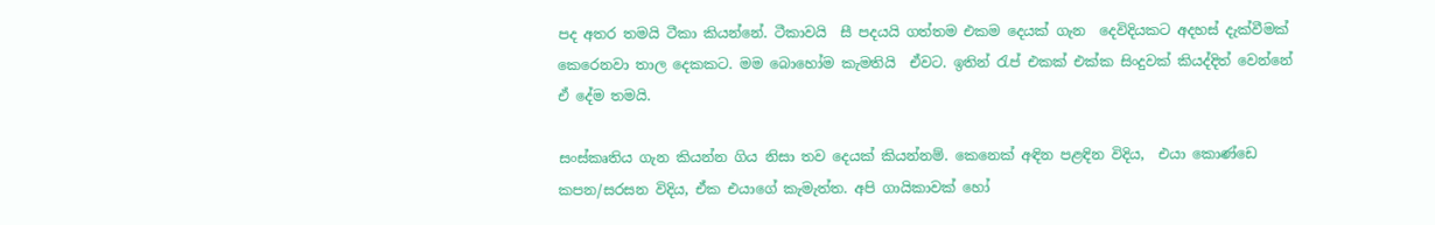පද අතර තමයි ටීකා කියන්නේ. ටීකාවයි  සී පදයයි ගත්තම එකම දෙයක් ගැන  දෙවිදියකට අදහස් දැක්වීමක් කෙරෙනවා තාල දෙකකට. මම බොහෝම කැමතියි  ඒවට. ඉතින් රැප් එකක් එක්ක සිංදුවක් කියද්දිත් වෙන්නේ ඒ දේම තමයි.

සංස්කෘතිය ගැන කියන්න ගිය නිසා තව දෙයක් කියන්නම්. කෙනෙක් අඳින පළඳින විදිය,  එයා කොණ්ඩෙ කපන/සරසන විදිය, ඒක එයාගේ කැමැත්ත. අපි ගායිකාවක් හෝ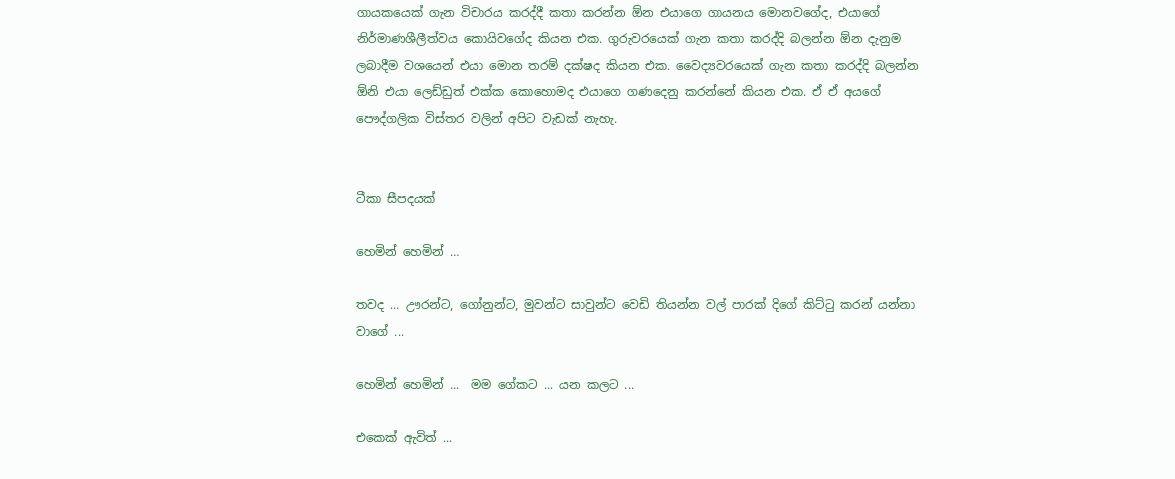ගායකයෙක් ගැන විචාරය කරද්දී කතා කරන්න ඕන එයාගෙ ගායනය මොනවගේද, එයාගේ නිර්මාණශීලීත්වය කොයිවගේද කියන එක. ගුරුවරයෙක් ගැන කතා කරද්දි බලන්න ඕන දැනුම ලබාදීම වශයෙන් එයා මොන තරම් දක්ෂද කියන එක. වෛද්‍යවරයෙක් ගැන කතා කරද්දි බලන්න ඕනි එයා ලෙඩ්ඩුත් එක්ක කොහොමද එයාගෙ ගණදෙනු කරන්නේ කියන එක. ඒ ඒ අයගේ පෞද්ගලික විස්තර වලින් අපිට වැඩක් නැහැ.


ටීකා සීපදයක්

හෙමින් හෙමින් …

තවද ... ඌරන්ට, ගෝනුන්ට, මුවන්ට සාවුන්ට වෙඩි තියන්න වල් පාරක් දිගේ කිට්ටු කරන් යන්නා වාගේ ...

හෙමින් හෙමින් ...  මම ගේකට ... යන කලට ...

එකෙක් ඇවිත් ...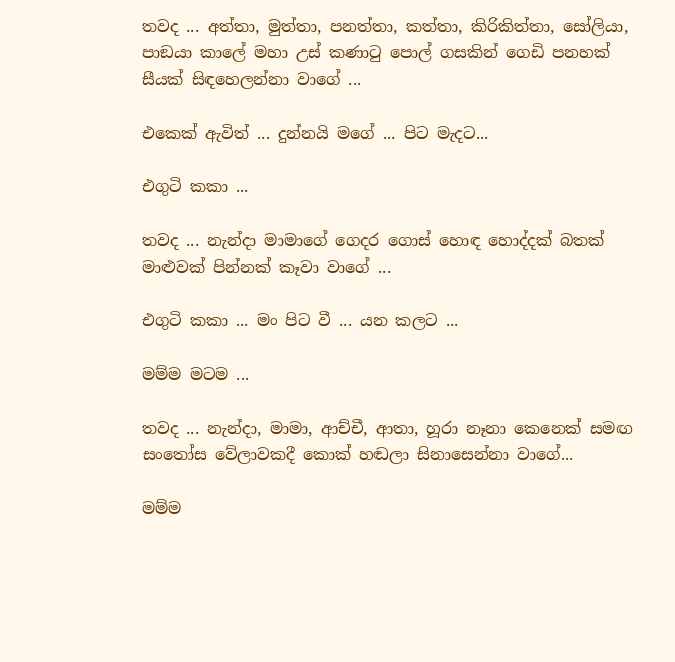තවද ... අත්තා, මුත්තා, පනත්තා, කත්තා, කිරිකිත්තා, සෝලියා, පාඞයා කාලේ මහා උස් කණාටු පොල් ගසකින් ගෙඩි පනහක් සීයක් සිඳහෙලන්නා වාගේ ...

එකෙක් ඇවිත් ... දුන්නයි මගේ ... පිට මැදට...

එගුටි කකා ...

තවද ... නැන්දා මාමාගේ ගෙදර ගොස් හොඳ හොද්දක් බතක් මාළුවක් පින්නක් කෑවා වාගේ ...

එගුටි කකා ... මං පිට වී ... යන කලට ...

මම්ම මටම ...

තවද ... නැන්දා, මාමා, ආච්චී, ආතා, හූරා නෑනා කෙනෙක් සමඟ සංතෝස වේලාවකදී කොක් හඬලා සිනාසෙන්නා වාගේ...

මම්ම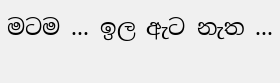මටම ... ඉල ඇට නැත ...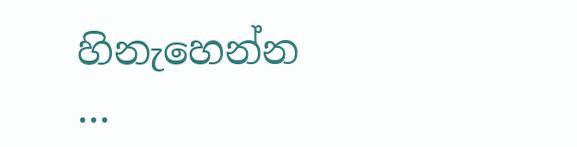හිනැහෙන්න ...